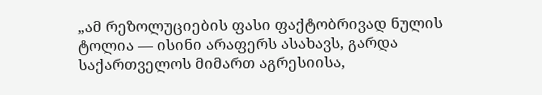„ამ რეზოლუციების ფასი ფაქტობრივად ნულის ტოლია — ისინი არაფერს ასახავს, გარდა საქართველოს მიმართ აგრესიისა,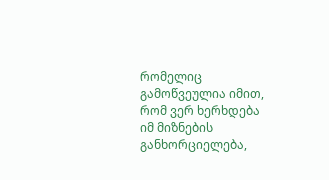რომელიც გამოწვეულია იმით, რომ ვერ ხერხდება იმ მიზნების განხორციელება,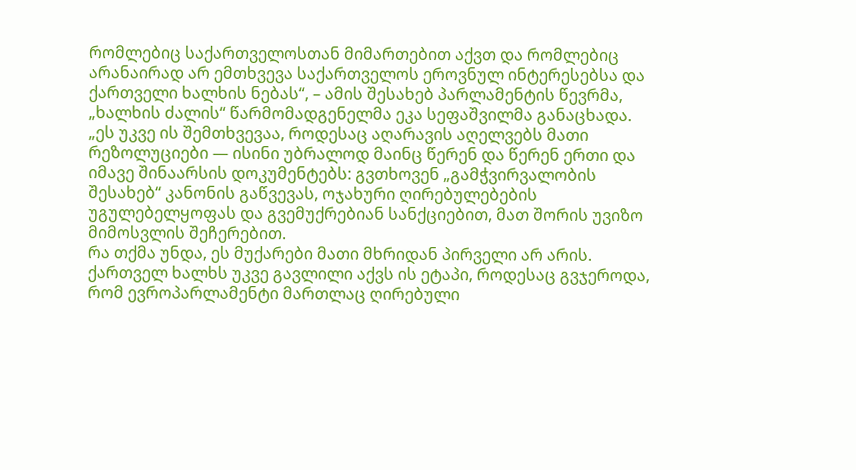რომლებიც საქართველოსთან მიმართებით აქვთ და რომლებიც არანაირად არ ემთხვევა საქართველოს ეროვნულ ინტერესებსა და ქართველი ხალხის ნებას“, – ამის შესახებ პარლამენტის წევრმა, „ხალხის ძალის“ წარმომადგენელმა ეკა სეფაშვილმა განაცხადა.
„ეს უკვე ის შემთხვევაა, როდესაც აღარავის აღელვებს მათი რეზოლუციები — ისინი უბრალოდ მაინც წერენ და წერენ ერთი და იმავე შინაარსის დოკუმენტებს: გვთხოვენ „გამჭვირვალობის შესახებ“ კანონის გაწვევას, ოჯახური ღირებულებების უგულებელყოფას და გვემუქრებიან სანქციებით, მათ შორის უვიზო მიმოსვლის შეჩერებით.
რა თქმა უნდა, ეს მუქარები მათი მხრიდან პირველი არ არის. ქართველ ხალხს უკვე გავლილი აქვს ის ეტაპი, როდესაც გვჯეროდა, რომ ევროპარლამენტი მართლაც ღირებული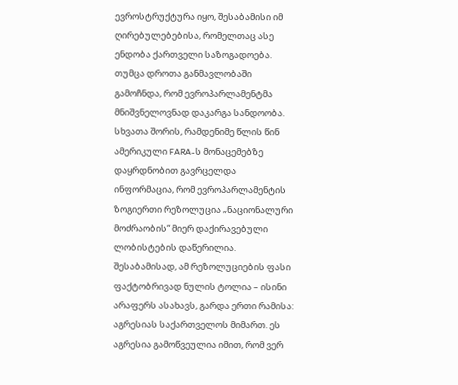ევროსტრუქტურა იყო, შესაბამისი იმ ღირებულებებისა, რომელთაც ასე ენდობა ქართველი საზოგადოება. თუმცა დროთა განმავლობაში გამოჩნდა, რომ ევროპარლამენტმა მნიშვნელოვნად დაკარგა სანდოობა.
სხვათა შორის, რამდენიმე წლის წინ ამერიკული FARA-ს მონაცემებზე დაყრდნობით გავრცელდა ინფორმაცია, რომ ევროპარლამენტის ზოგიერთი რეზოლუცია „ნაციონალური მოძრაობის“ მიერ დაქირავებული ლობისტების დაწერილია. შესაბამისად, ამ რეზოლუციების ფასი ფაქტობრივად ნულის ტოლია – ისინი არაფერს ასახავს, გარდა ერთი რამისა: აგრესიას საქართველოს მიმართ. ეს აგრესია გამოწვეულია იმით, რომ ვერ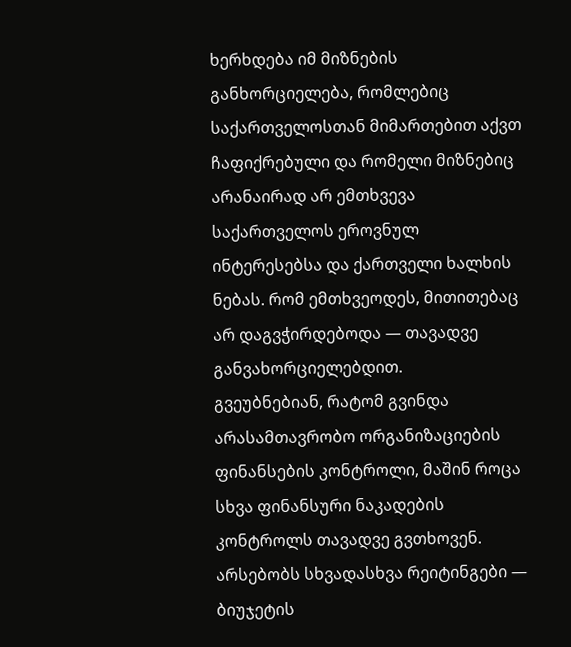ხერხდება იმ მიზნების განხორციელება, რომლებიც საქართველოსთან მიმართებით აქვთ ჩაფიქრებული და რომელი მიზნებიც არანაირად არ ემთხვევა საქართველოს ეროვნულ ინტერესებსა და ქართველი ხალხის ნებას. რომ ემთხვეოდეს, მითითებაც არ დაგვჭირდებოდა — თავადვე განვახორციელებდით.
გვეუბნებიან, რატომ გვინდა არასამთავრობო ორგანიზაციების ფინანსების კონტროლი, მაშინ როცა სხვა ფინანსური ნაკადების კონტროლს თავადვე გვთხოვენ. არსებობს სხვადასხვა რეიტინგები — ბიუჯეტის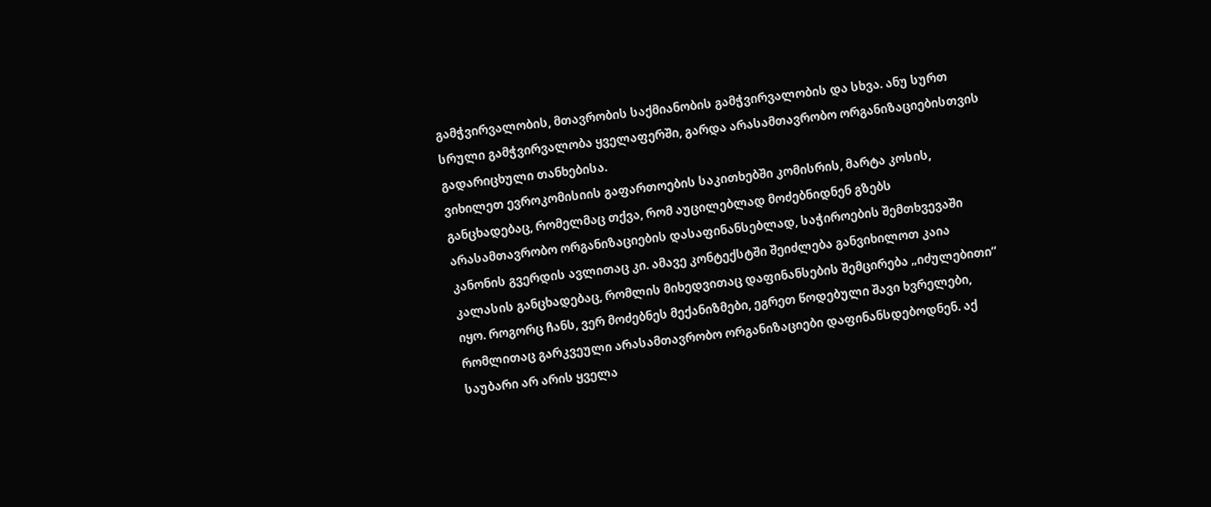გამჭვირვალობის, მთავრობის საქმიანობის გამჭვირვალობის და სხვა. ანუ სურთ სრული გამჭვირვალობა ყველაფერში, გარდა არასამთავრობო ორგანიზაციებისთვის გადარიცხული თანხებისა.
ვიხილეთ ევროკომისიის გაფართოების საკითხებში კომისრის, მარტა კოსის, განცხადებაც, რომელმაც თქვა, რომ აუცილებლად მოძებნიდნენ გზებს არასამთავრობო ორგანიზაციების დასაფინანსებლად, საჭიროების შემთხვევაში კანონის გვერდის ავლითაც კი. ამავე კონტექსტში შეიძლება განვიხილოთ კაია კალასის განცხადებაც, რომლის მიხედვითაც დაფინანსების შემცირება „იძულებითი“ იყო. როგორც ჩანს, ვერ მოძებნეს მექანიზმები, ეგრეთ წოდებული შავი ხვრელები, რომლითაც გარკვეული არასამთავრობო ორგანიზაციები დაფინანსდებოდნენ. აქ საუბარი არ არის ყველა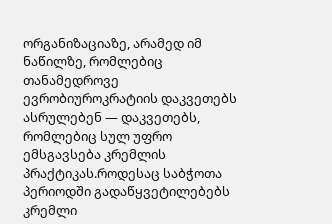ორგანიზაციაზე, არამედ იმ ნაწილზე, რომლებიც თანამედროვე ევრობიუროკრატიის დაკვეთებს ასრულებენ — დაკვეთებს, რომლებიც სულ უფრო ემსგავსება კრემლის პრაქტიკას.როდესაც საბჭოთა პერიოდში გადაწყვეტილებებს კრემლი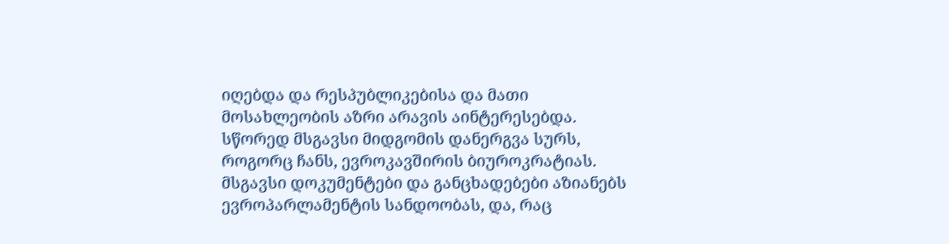იღებდა და რესპუბლიკებისა და მათი მოსახლეობის აზრი არავის აინტერესებდა. სწორედ მსგავსი მიდგომის დანერგვა სურს, როგორც ჩანს, ევროკავშირის ბიუროკრატიას.
მსგავსი დოკუმენტები და განცხადებები აზიანებს ევროპარლამენტის სანდოობას, და, რაც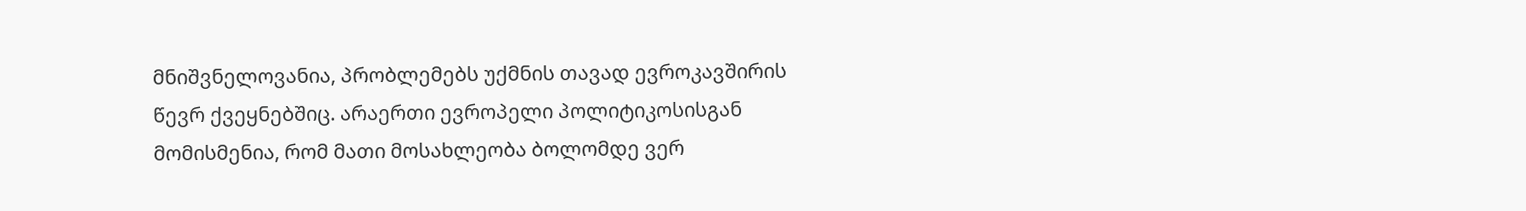მნიშვნელოვანია, პრობლემებს უქმნის თავად ევროკავშირის წევრ ქვეყნებშიც. არაერთი ევროპელი პოლიტიკოსისგან მომისმენია, რომ მათი მოსახლეობა ბოლომდე ვერ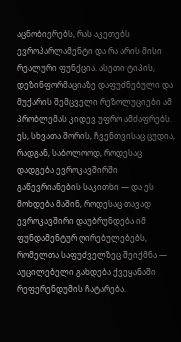აცნობიერებს, რას აკეთებს ევროპარლამენტი და რა არის მისი რეალური ფუნქცია. ასეთი ტიპის, დეზინფორმაციაზე დაფუძნებული და მუქარის შემცველი რეზოლუციები ამ პრობლემას კიდევ უფრო ამძაფრებს.
ეს, სხვათა შორის, ჩვენთვისაც ცუდია, რადგან, საბოლოოდ, როდესაც დადგება ევროკავშირში გაწევრიანების საკითხი — და ეს მოხდება მაშინ, როდესაც თავად ევროკავშირი დაუბრუნდება იმ ფუნდამენტურ ღირებულებებს, რომელთა საფუძველზეც შეიქმნა — აუცილებელი გახდება ქვეყანაში რეფერენდუმის ჩატარება.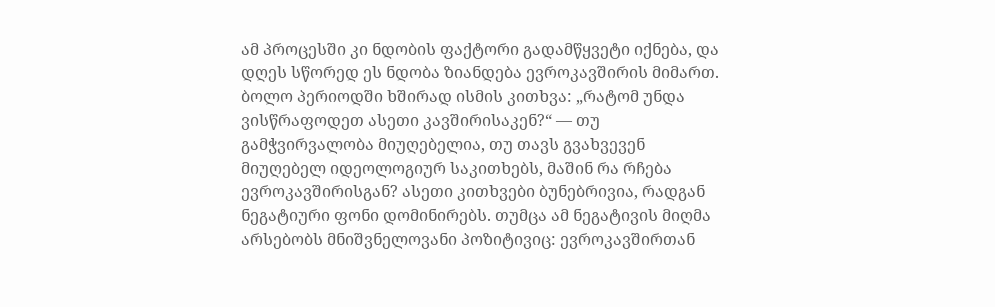ამ პროცესში კი ნდობის ფაქტორი გადამწყვეტი იქნება, და დღეს სწორედ ეს ნდობა ზიანდება ევროკავშირის მიმართ.
ბოლო პერიოდში ხშირად ისმის კითხვა: „რატომ უნდა ვისწრაფოდეთ ასეთი კავშირისაკენ?“ — თუ გამჭვირვალობა მიუღებელია, თუ თავს გვახვევენ მიუღებელ იდეოლოგიურ საკითხებს, მაშინ რა რჩება ევროკავშირისგან? ასეთი კითხვები ბუნებრივია, რადგან ნეგატიური ფონი დომინირებს. თუმცა ამ ნეგატივის მიღმა არსებობს მნიშვნელოვანი პოზიტივიც: ევროკავშირთან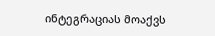ინტეგრაციას მოაქვს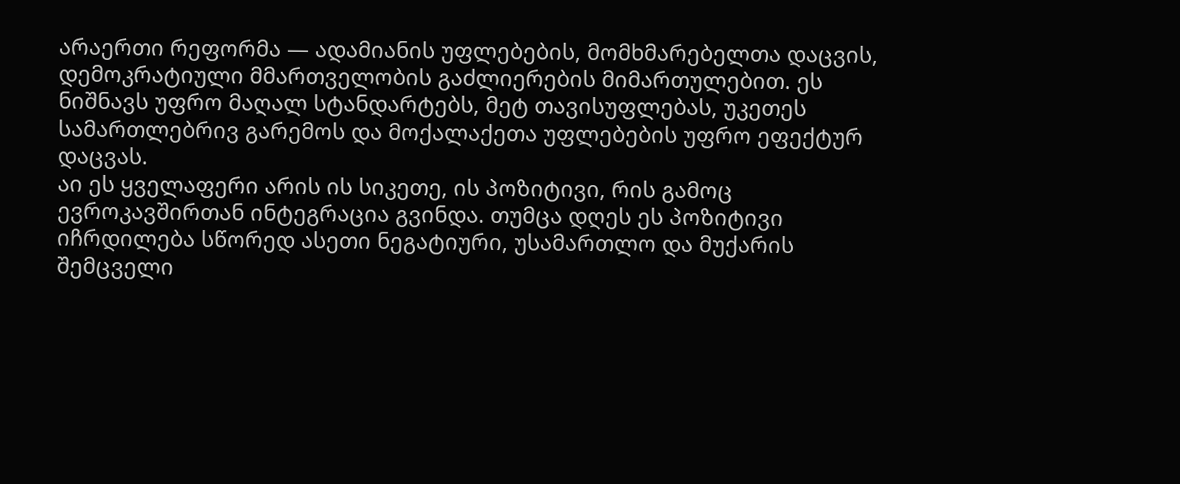არაერთი რეფორმა — ადამიანის უფლებების, მომხმარებელთა დაცვის, დემოკრატიული მმართველობის გაძლიერების მიმართულებით. ეს ნიშნავს უფრო მაღალ სტანდარტებს, მეტ თავისუფლებას, უკეთეს სამართლებრივ გარემოს და მოქალაქეთა უფლებების უფრო ეფექტურ დაცვას.
აი ეს ყველაფერი არის ის სიკეთე, ის პოზიტივი, რის გამოც ევროკავშირთან ინტეგრაცია გვინდა. თუმცა დღეს ეს პოზიტივი იჩრდილება სწორედ ასეთი ნეგატიური, უსამართლო და მუქარის შემცველი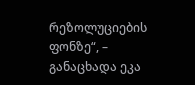რეზოლუციების ფონზე“, – განაცხადა ეკა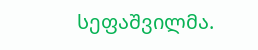სეფაშვილმა.